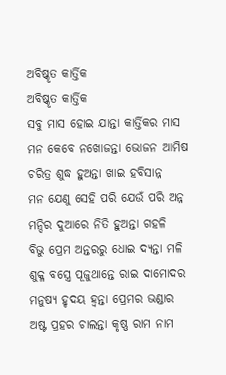ଅବିଷ୍କୃତ କାର୍ତ୍ତିକ
ଅବିଷ୍କୃତ କାର୍ତ୍ତିକ
ସବୁ ମାସ ହୋଇ ଯାନ୍ତା କାର୍ତ୍ତିକର ମାସ
ମନ କେବେ ନଖୋଜନ୍ତା ଭୋଜନ ଆମିଷ
ଚରିତ୍ର ଶୁଦ୍ଧ ହୁଅନ୍ତା ଖାଇ ହବିସାନ୍ନ
ମନ ଯେଣୁ ସେହି ପରି ଯେଉଁ ପରି ଅନ୍ନ
ମନ୍ଦିର ଦୁଆରେ ନିତି ହୁଅନ୍ତା ଗହଳି
ବିଭୁ ପ୍ରେମ ଅନ୍ତରରୁ ଧୋଇ ଦ୍ୟନ୍ତା ମଳି
ଶୁକ୍ଳ ବସ୍ତ୍ରେ ପୂଜୁଥାନ୍ତେ ରାଇ ଦାମୋଦର
ମନୁଷ୍ୟ ହୃଦୟ ହ୍ବନ୍ତା ପ୍ରେମର ଭଣ୍ଡାର
ଅଷ୍ଟ ପ୍ରହର ଚାଲନ୍ତା କୃଷ୍ଣ ରାମ ନାମ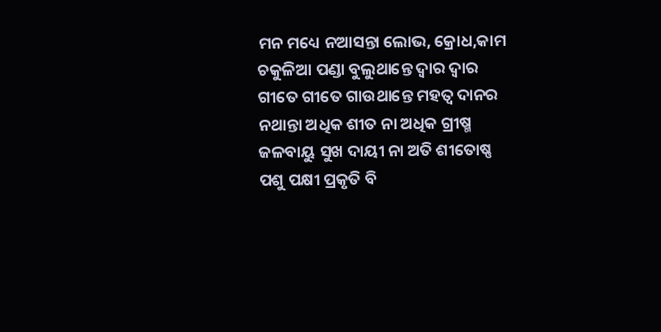ମନ ମଧ୍ୟେ ନଆସନ୍ତା ଲୋଭ, କ୍ରୋଧ,କାମ
ଚକୁଳିଆ ପଣ୍ଡା ବୁଲୁଥାନ୍ତେ ଦ୍ବାର ଦ୍ବାର
ଗୀତେ ଗୀତେ ଗାଉଥାନ୍ତେ ମହତ୍ଵ ଦାନର
ନଥାନ୍ତା ଅଧିକ ଶୀତ ନା ଅଧିକ ଗ୍ରୀଷ୍ମ
ଜଳବାୟୁ ସୁଖ ଦାୟୀ ନା ଅତି ଶୀତୋଷ୍ଣ
ପଶୁ ପକ୍ଷୀ ପ୍ରକୃତି ବି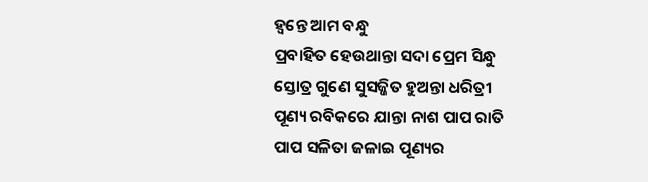ହ୍ବନ୍ତେ ଆମ ବନ୍ଧୁ
ପ୍ରବାହିତ ହେଉଥାନ୍ତା ସଦା ପ୍ରେମ ସିନ୍ଧୁ
ସ୍ତୋତ୍ର ଗୁଣେ ସୁସଜ୍ଜିତ ହୁଅନ୍ତା ଧରିତ୍ରୀ
ପୂଣ୍ୟ ରବିକରେ ଯାନ୍ତା ନାଶ ପାପ ରାତି
ପାପ ସଳିତା ଜଳାଇ ପୂଣ୍ୟର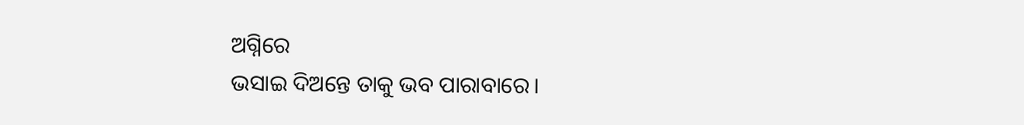ଅଗ୍ନିରେ
ଭସାଇ ଦିଅନ୍ତେ ତାକୁ ଭବ ପାରାବାରେ।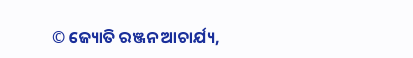© ଜ୍ୟୋତି ରଞ୍ଜନ ଆଚାର୍ଯ୍ୟ,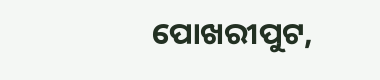ପୋଖରୀପୁଟ,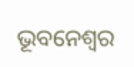ଭୂବନେଶ୍ବର